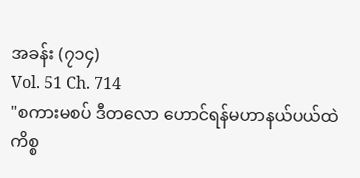အခန်း (၇၁၄)
Vol. 51 Ch. 714
"စကားမစပ် ဒီတလော ဟောင်ရန်မဟာနယ်ပယ်ထဲ ကိစ္စ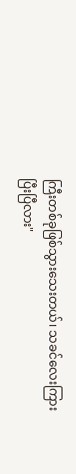ကြီးတစ်ခုဖြစ်သွားသေးတယ်၊ သခင်လေးကြားပြီးပြီလား"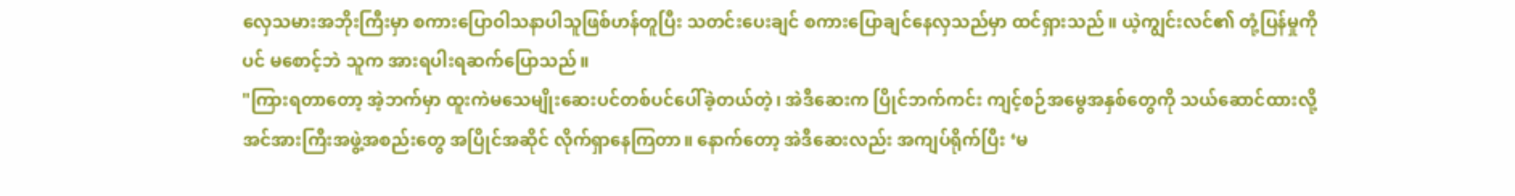လှေသမားအဘိုးကြီးမှာ စကားပြောဝါသနာပါသူဖြစ်ဟန်တူပြီး သတင်းပေးချင် စကားပြောချင်နေလှသည်မှာ ထင်ရှားသည်။ ယဲ့ကျွင်းလင်၏ တုံ့ပြန်မှုကိုပင် မစောင့်ဘဲ သူက အားရပါးရဆက်ပြောသည်။
"ကြားရတာတော့ အဲ့ဘက်မှာ ထူးကဲမသေမျိုးဆေးပင်တစ်ပင်ပေါ်ခဲ့တယ်တဲ့၊ အဲဒီဆေးက ပြိုင်ဘက်ကင်း ကျင့်စဉ်အမွေအနှစ်တွေကို သယ်ဆောင်ထားလို့ အင်အားကြီးအဖွဲ့အစည်းတွေ အပြိုင်အဆိုင် လိုက်ရှာနေကြတာ။ နောက်တော့ အဲဒီဆေးလည်း အကျပ်ရိုက်ပြီး ‘မ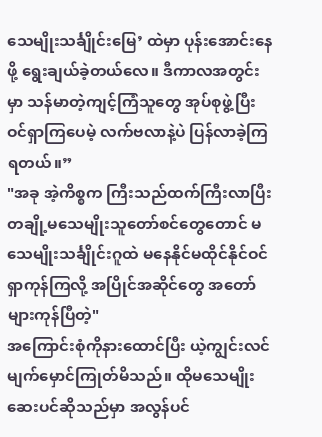သေမျိုးသင်္ချိုင်းမြေ’ ထဲမှာ ပုန်းအောင်းနေဖို့ ရွေးချယ်ခဲ့တယ်လေ။ ဒီကာလအတွင်းမှာ သန်မာတဲ့ကျင့်ကြံသူတွေ အုပ်စုဖွဲ့ပြီး ဝင်ရှာကြပေမဲ့ လက်ဗလာနဲ့ပဲ ပြန်လာခဲ့ကြရတယ်။”
"အခု အဲ့ကိစ္စက ကြီးသည်ထက်ကြီးလာပြီး တချို့မသေမျိုးသူတော်စင်တွေတောင် မသေမျိုးသင်္ချိုင်းဂူထဲ မနေနိုင်မထိုင်နိုင်ဝင်ရှာကုန်ကြလို့ အပြိုင်အဆိုင်တွေ အတော်များကုန်ပြီတဲ့"
အကြောင်းစုံကိုနားထောင်ပြီး ယဲ့ကျွင်းလင်မျက်မှောင်ကြုတ်မိသည်။ ထိုမသေမျိုးဆေးပင်ဆိုသည်မှာ အလွန်ပင်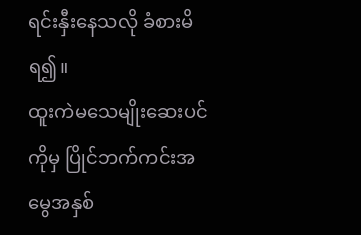ရင်းနှီးနေသလို ခံစားမိရ၍။
ထူးကဲမသေမျိုးဆေးပင်ကိုမှ ပြိုင်ဘက်ကင်းအမွေအနှစ်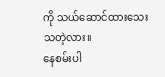ကို သယ်ဆောင်ထားသေးသတဲ့လား။
နေစမ်းပါ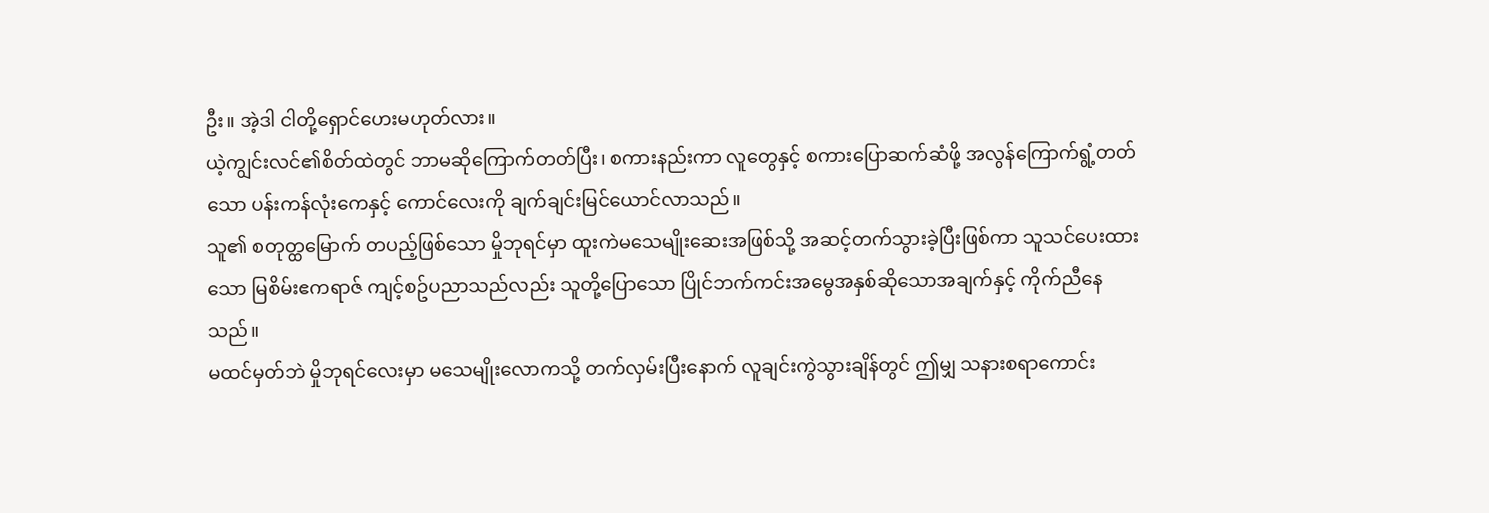ဦး။ အဲ့ဒါ ငါတို့ရှောင်ဟေးမဟုတ်လား။
ယဲ့ကျွင်းလင်၏စိတ်ထဲတွင် ဘာမဆိုကြောက်တတ်ပြီး၊ စကားနည်းကာ လူတွေနှင့် စကားပြောဆက်ဆံဖို့ အလွန်ကြောက်ရွံ့တတ်သော ပန်းကန်လုံးကေနှင့် ကောင်လေးကို ချက်ချင်းမြင်ယောင်လာသည်။
သူ၏ စတုတ္ထမြောက် တပည့်ဖြစ်သော မှိုဘုရင်မှာ ထူးကဲမသေမျိုးဆေးအဖြစ်သို့ အဆင့်တက်သွားခဲ့ပြီးဖြစ်ကာ သူသင်ပေးထားသော မြစိမ်းဧကရာဇ် ကျင့်စဥ်ပညာသည်လည်း သူတို့ပြောသော ပြိုင်ဘက်ကင်းအမွေအနှစ်ဆိုသောအချက်နှင့် ကိုက်ညီနေသည်။
မထင်မှတ်ဘဲ မှိုဘုရင်လေးမှာ မသေမျိုးလောကသို့ တက်လှမ်းပြီးနောက် လူချင်းကွဲသွားချိန်တွင် ဤမျှ သနားစရာကောင်း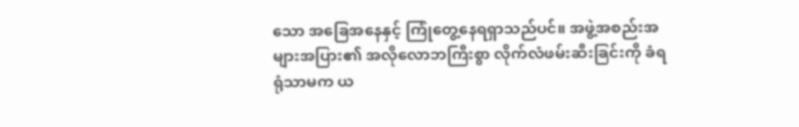သော အခြေအနေနှင့် ကြုံတွေ့နေရရှာသည်ပင်။ အဖွဲ့အစည်းအများအပြား၏ အလိုလောဘကြီးစွာ လိုက်လံဖမ်းဆီးခြင်းကို ခံရရုံသာမက ယ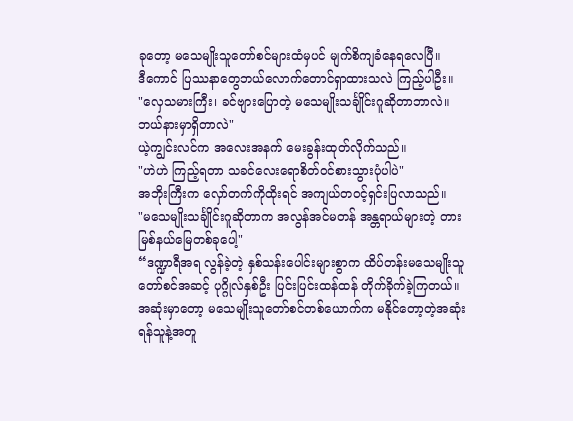ခုတော့ မသေမျိုးသူတော်စင်များထံမှပင် မျက်စိကျခံနေရလေပြီ။
ဒီကောင် ပြဿနာတွေဘယ်လောက်တောင်ရှာထားသလဲ ကြည့်ပါဦး။
"လှေသမားကြီး၊ ခင်ဗျားပြောတဲ့ မသေမျိုးသင်္ချိုင်းဂူဆိုတာဘာလဲ။ ဘယ်နားမှာရှိတာလဲ"
ယဲ့ကျွင်းလင်က အလေးအနက် မေးခွန်းထုတ်လိုက်သည်။
"ဟဲဟဲ ကြည့်ရတာ သခင်လေးရောစိတ်ဝင်စားသွားပုံပါပဲ"
အဘိုးကြီးက လှော်တက်ကိုထိုးရင် အကျယ်တဝင့်ရှင်းပြလာသည်။
"မသေမျိုးသင်္ချိုင်းဂူဆိုတာက အလွန်အင်မတန် အန္တရာယ်များတဲ့ တားမြစ်နယ်မြေတစ်ခုပေါ့"
“ဒဏ္ဍာရီအရ လွန်ခဲ့တဲ့ နှစ်သန်းပေါင်းများစွာက ထိပ်တန်းမသေမျိုးသူတော်စင်အဆင့် ပုဂ္ဂိုလ်နှစ်ဦး ပြင်းပြင်းထန်ထန် တိုက်ခိုက်ခဲ့ကြတယ်။ အဆုံးမှာတော့ မသေမျိုးသူတော်စင်တစ်ယောက်က မနိုင်တော့တဲ့အဆုံး ရန်သူနဲ့အတူ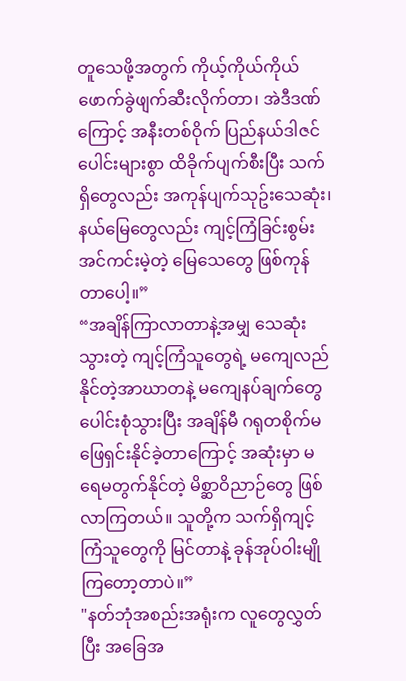တူသေဖို့အတွက် ကိုယ့်ကိုယ်ကိုယ် ဖောက်ခွဲဖျက်ဆီးလိုက်တာ၊ အဲဒီဒဏ်ကြောင့် အနီးတစ်ဝိုက် ပြည်နယ်ဒါဇင်ပေါင်းများစွာ ထိခိုက်ပျက်စီးပြီး သက်ရှိတွေလည်း အကုန်ပျက်သုဥ်းသေဆုံး၊ နယ်မြေတွေလည်း ကျင့်ကြံခြင်းစွမ်းအင်ကင်းမဲ့တဲ့ မြေသေတွေ ဖြစ်ကုန်တာပေါ့။”
“အချိန်ကြာလာတာနဲ့အမျှ သေဆုံးသွားတဲ့ ကျင့်ကြံသူတွေရဲ့ မကျေလည်နိုင်တဲ့အာဃာတနဲ့ မကျေနပ်ချက်တွေ ပေါင်းစုံသွားပြီး အချိန်မီ ဂရုတစိုက်မဖြေရှင်းနိုင်ခဲ့တာကြောင့် အဆုံးမှာ မရေမတွက်နိုင်တဲ့ မိစ္ဆာဝိညာဉ်တွေ ဖြစ်လာကြတယ်။ သူတို့က သက်ရှိကျင့်ကြံသူတွေကို မြင်တာနဲ့ ခုန်အုပ်ဝါးမျိုကြတော့တာပဲ။”
"နတ်ဘုံအစည်းအရုံးက လူတွေလွှတ်ပြီး အခြေအ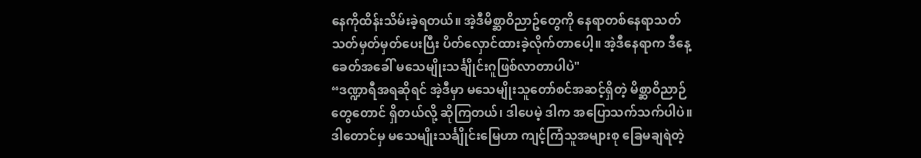နေကိုထိန်းသိမ်းခဲ့ရတယ်။ အဲ့ဒီမိစ္ဆာဝိညာဥ်တွေကို နေရာတစ်နေရာသတ်သတ်မှတ်မှတ်ပေးပြီး ပိတ်လှောင်ထားခဲ့လိုက်တာပေါ့။ အဲ့ဒီနေရာက ဒီနေ့ခေတ်အခေါ် မသေမျိုးသင်္ချိုင်းဂူဖြစ်လာတာပါပဲ"
“ဒဏ္ဍာရီအရဆိုရင် အဲ့ဒီမှာ မသေမျိုးသူတော်စင်အဆင့်ရှိတဲ့ မိစ္ဆာဝိညာဉ်တွေတောင် ရှိတယ်လို့ ဆိုကြတယ်၊ ဒါပေမဲ့ ဒါက အပြောသက်သက်ပါပဲ။ ဒါတောင်မှ မသေမျိုးသင်္ချိုင်းမြေဟာ ကျင့်ကြံသူအများစု ခြေမချရဲတဲ့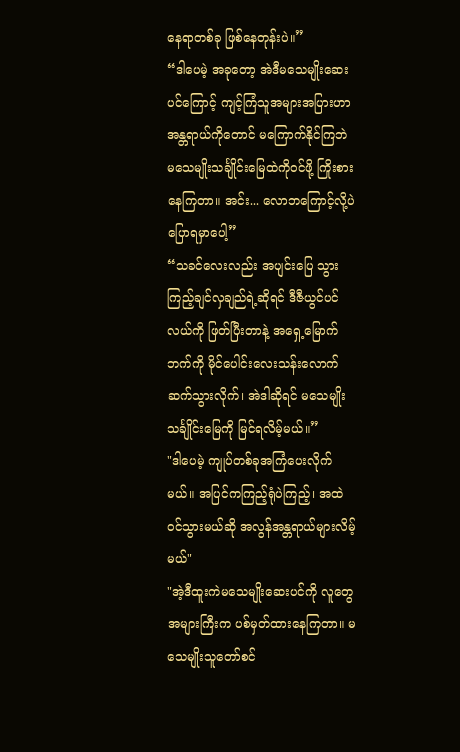နေရာတစ်ခု ဖြစ်နေတုန်းပဲ။”
“ဒါပေမဲ့ အခုတော့ အဲဒီမသေမျိုးဆေးပင်ကြောင့် ကျင့်ကြံသူအများအပြားဟာ အန္တရာယ်ကိုတောင် မကြောက်နိုင်ကြဘဲ မသေမျိုးသင်္ချိုင်းမြေထဲကိုဝင်ဖို့ ကြိုးစားနေကြတာ။ အင်း... လောဘကြောင့်လို့ပဲ ပြောရမှာပေါ့”
“သခင်လေးလည်း အပျင်းပြေ သွားကြည့်ချင်လှချည်ရဲ့ဆိုရင် ဒီဇီယွင်ပင်လယ်ကို ဖြတ်ပြီးတာနဲ့ အရှေ့မြောက်ဘက်ကို မိုင်ပေါင်းလေးသန်းလောက် ဆက်သွားလိုက်၊ အဲဒါဆိုရင် မသေမျိုးသင်္ချိုင်းမြေကို မြင်ရလိမ့်မယ်။”
"ဒါပေမဲ့ ကျုပ်တစ်ခုအကြံပေးလိုက်မယ်။ အပြင်ကကြည့်ရုံပဲကြည့်၊ အထဲဝင်သွားမယ်ဆို အလွန်အန္တရာယ်များလိမ့်မယ်"
"အဲ့ဒီထူးကဲမသေမျိုးဆေးပင်ကို လူတွေအများကြီးက ပစ်မှတ်ထားနေကြတာ။ မသေမျိုးသူတော်စင်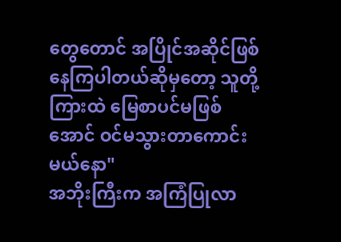တွေတောင် အပြိုင်အဆိုင်ဖြစ်နေကြပါတယ်ဆိုမှတော့ သူတို့ကြားထဲ မြေစာပင်မဖြစ်အောင် ဝင်မသွားတာကောင်းမယ်နော"
အဘိုးကြီးက အကြံပြုလာ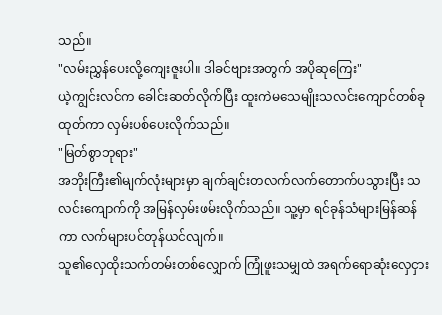သည်။
"လမ်းညွှန်ပေးလို့ကျေးဇူးပါ။ ဒါခင်ဗျားအတွက် အပိုဆုကြေး"
ယဲ့ကျွင်းလင်က ခေါင်းဆတ်လိုက်ပြီး ထူးကဲမသေမျိုးသလင်းကျောင်တစ်ခုထုတ်ကာ လှမ်းပစ်ပေးလိုက်သည်။
"မြတ်စွာဘုရား"
အဘိုးကြီး၏မျက်လုံးများမှာ ချက်ချင်းတလက်လက်တောက်ပသွားပြီး သလင်းကျောက်ကို အမြန်လှမ်းဖမ်းလိုက်သည်။ သူ့မှာ ရင်ခုန်သံများမြန်ဆန်ကာ လက်များပင်တုန်ယင်လျက်။
သူ၏လှေထိုးသက်တမ်းတစ်လျှောက် ကြုံဖူးသမျှထဲ အရက်ရောဆုံးလှေငှား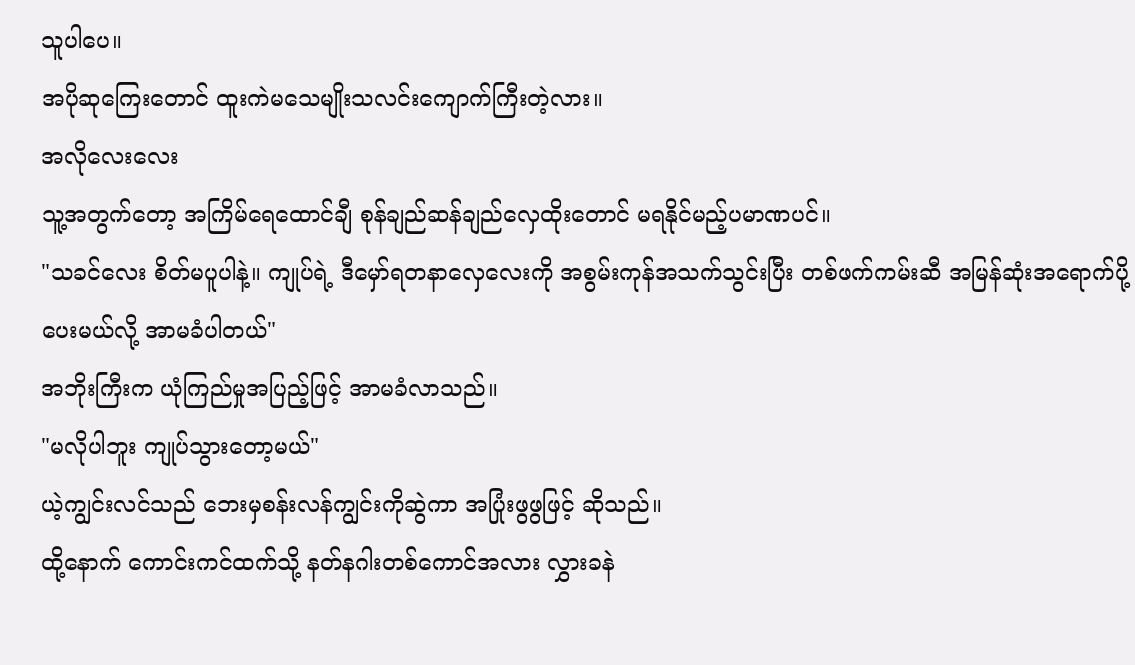သူပါပေ။
အပိုဆုကြေးတောင် ထူးကဲမသေမျိုးသလင်းကျောက်ကြီးတဲ့လား။
အလိုလေးလေး
သူ့အတွက်တော့ အကြိမ်ရေထောင်ချီ စုန်ချည်ဆန်ချည်လှေထိုးတောင် မရနိုင်မည့်ပမာဏပင်။
"သခင်လေး စိတ်မပူပါနဲ့။ ကျုပ်ရဲ့ ဒီမှော်ရတနာလှေလေးကို အစွမ်းကုန်အသက်သွင်းပြီး တစ်ဖက်ကမ်းဆီ အမြန်ဆုံးအရောက်ပို့ပေးမယ်လို့ အာမခံပါတယ်"
အဘိုးကြီးက ယုံကြည်မှုအပြည့်ဖြင့် အာမခံလာသည်။
"မလိုပါဘူး ကျုပ်သွားတော့မယ်"
ယဲ့ကျွင်းလင်သည် ဘေးမှစန်းလန်ကျွင်းကိုဆွဲကာ အပြုံးဖွဖွဖြင့် ဆိုသည်။
ထို့နောက် ကောင်းကင်ထက်သို့ နတ်နဂါးတစ်ကောင်အလား လွှားခနဲ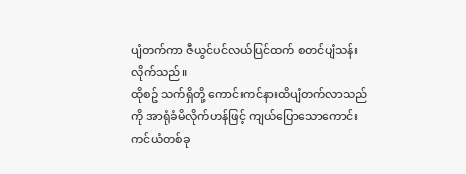ပျံတက်ကာ ဇီယွင်ပင်လယ်ပြင်ထက် စတင်ပျံသန်းလိုက်သည်။
ထိုစဥ် သက်ရှိတို့ ကောင်းကင်နားထိပျံတက်လာသည်ကို အာရုံခံမိလိုက်ဟန်ဖြင့် ကျယ်ပြောသောကောင်းကင်ယံတစ်ခု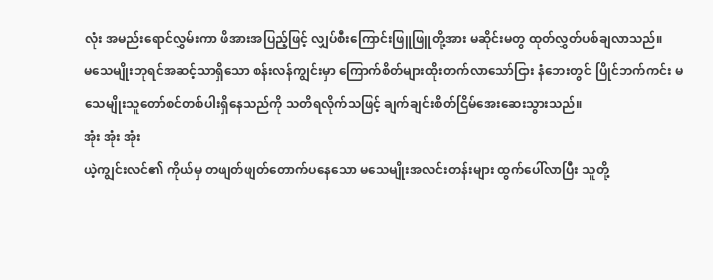လုံး အမည်းရောင်လွှမ်းကာ ဖိအားအပြည့်ဖြင့် လျှပ်စီးကြောင်းဖြူဖြူတို့အား မဆိုင်းမတွ ထုတ်လွှတ်ပစ်ချလာသည်။
မသေမျိုးဘုရင်အဆင့်သာရှိသော စန်းလန်ကျွင်းမှာ ကြောက်စိတ်များထိုးတက်လာသော်ငြား နံဘေးတွင် ပြိုင်ဘက်ကင်း မသေမျိုးသူတော်စင်တစ်ပါးရှိနေသည်ကို သတိရလိုက်သဖြင့် ချက်ချင်းစိတ်ငြိမ်အေးဆေးသွားသည်။
အုံး အုံး အုံး
ယဲ့ကျွင်းလင်၏ ကိုယ်မှ တဖျတ်ဖျတ်တောက်ပနေသော မသေမျိုးအလင်းတန်းများ ထွက်ပေါ်လာပြီး သူတို့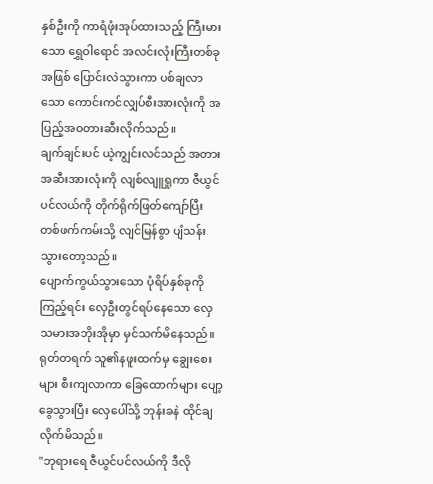နှစ်ဦးကို ကာရံဖုံးအုပ်ထားသည့် ကြီးမားသော ရွှေဝါရောင် အလင်းလုံးကြီးတစ်ခုအဖြစ် ပြောင်းလဲသွားကာ ပစ်ချလာသော ကောင်းကင်လျှပ်စီးအားလုံးကို အပြည့်အဝတားဆီးလိုက်သည်။
ချက်ချင်းပင် ယဲ့ကျွင်းလင်သည် အတားအဆီးအားလုံးကို လျစ်လျူရှုကာ ဇီယွင်ပင်လယ်ကို တိုက်ရိုက်ဖြတ်ကျော်ပြီး တစ်ဖက်ကမ်းသို့ လျင်မြန်စွာ ပျံသန်းသွားတော့သည်။
ပျောက်ကွယ်သွားသော ပုံရိပ်နှစ်ခုကို ကြည့်ရင်း လှေဦးတွင်ရပ်နေသော လှေသမားအဘိုးအိုမှာ မှင်သက်မိနေသည်။
ရုတ်တရက် သူ၏နဖူးထက်မှ ချွေးစေးများ စီးကျလာကာ ခြေထောက်များ ပျော့ခွေသွားပြီး လှေပေါ်သို့ ဘုန်းခနဲ ထိုင်ချလိုက်မိသည်။
"ဘုရားရေ ဇီယွင်ပင်လယ်ကို ဒီလို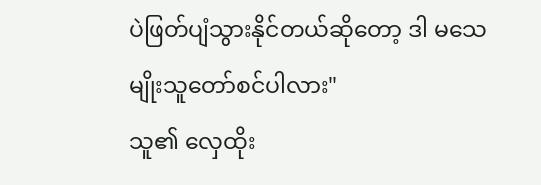ပဲဖြတ်ပျံသွားနိုင်တယ်ဆိုတော့ ဒါ မသေမျိုးသူတော်စင်ပါလား"
သူ၏ လှေထိုး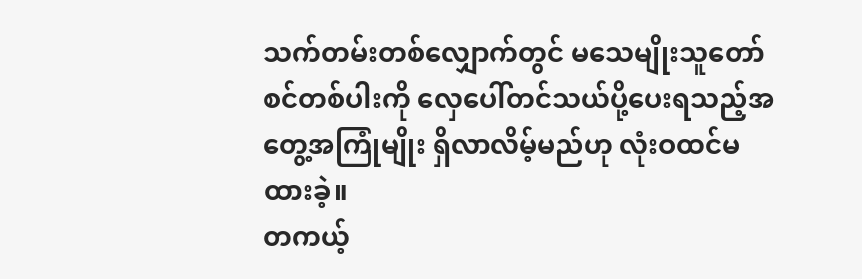သက်တမ်းတစ်လျှောက်တွင် မသေမျိုးသူတော်စင်တစ်ပါးကို လှေပေါ်တင်သယ်ပို့ပေးရသည့်အတွေ့အကြုံမျိုး ရှိလာလိမ့်မည်ဟု လုံးဝထင်မထားခဲ့။
တကယ့်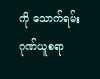ကို သောက်ရမ်းဂုဏ်ယူစရာ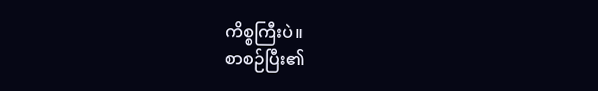ကိစ္စကြီးပဲ။
စာစဉ်ပြီး၏